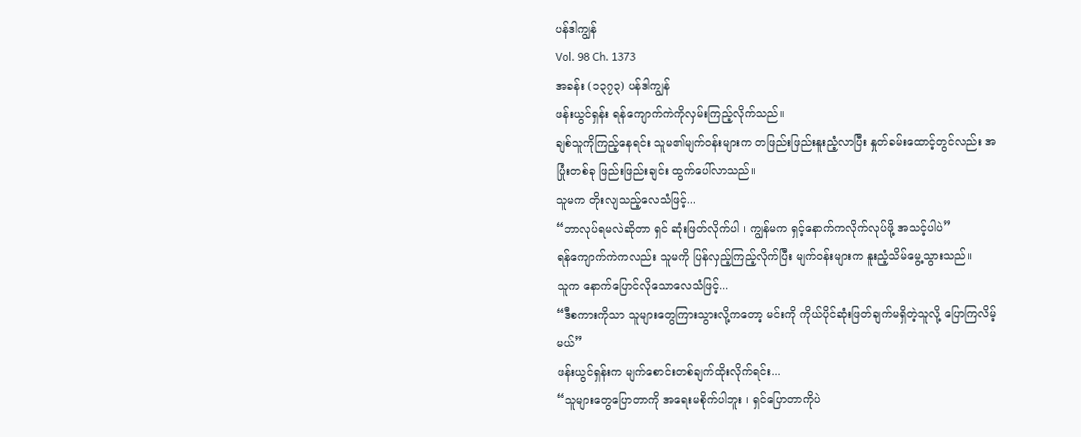ပန်ဒါကျွန်
Vol. 98 Ch. 1373
အခန်း (၁၃၇၃) ပန်ဒါကျွန်
ဖန်းယွင်ရှန်း ရန်ကျောက်ကဲကိုလှမ်းကြည့်လိုက်သည်။
ချစ်သူကိုကြည့်နေရင်း သူမ၏မျက်ဝန်းများက တဖြည်းဖြည်းနူးညံ့လာပြီး နှုတ်ခမ်းထောင့်တွင်လည်း အပြုံးတစ်ခု ဖြည်းဖြည်းချင်း ထွက်ပေါ်လာသည်။
သူမက တိုးလျသည့်လေသံဖြင့်...
“ဘာလုပ်ရမလဲဆိုတာ ရှင် ဆုံးဖြတ်လိုက်ပါ ၊ ကျွန်မက ရှင့်နောက်ကလိုက်လုပ်ဖို့ အသင့်ပါပဲ”
ရန်ကျောက်ကဲကလည်း သူမကို ပြန်လှည့်ကြည့်လိုက်ပြီး မျက်ဝန်းများက နူးညံ့သိမ်မွေ့သွားသည်။
သူက နောက်ပြောင်လိုသောလေသံဖြင့်...
“ဒီစကားကိုသာ သူများတွေကြားသွားလို့ကတော့ မင်းကို ကိုယ်ပိုင်ဆုံးဖြတ်ချက်မရှိတဲ့သူလို့ ပြောကြလိမ့်မယ်”
ဖန်းယွင်ရှန်းက မျက်စောင်းတစ်ချက်ထိုးလိုက်ရင်း...
“သူများတွေပြောတာကို အရေးမစိုက်ပါဘူး ၊ ရှင်ပြောတာကိုပဲ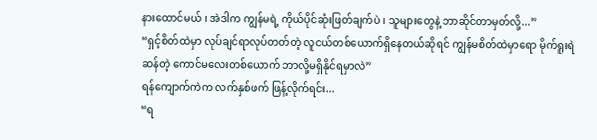နားထောင်မယ် ၊ အဲဒါက ကျွန်မရဲ့ ကိုယ်ပိုင်ဆုံးဖြတ်ချက်ပဲ ၊ သူများတွေနဲ့ ဘာဆိုင်တာမှတ်လို့...”
“ရှင့်စိတ်ထဲမှာ လုပ်ချင်ရာလုပ်တတ်တဲ့ လူငယ်တစ်ယောက်ရှိနေတယ်ဆိုရင် ကျွန်မစိတ်ထဲမှာရော မိုက်ရူးရဲဆန်တဲ့ ကောင်မလေးတစ်ယောက် ဘာလို့မရှိနိုင်ရမှာလဲ”
ရန်ကျောက်ကဲက လက်နှစ်ဖက် ဖြန့်လိုက်ရင်း...
“ရ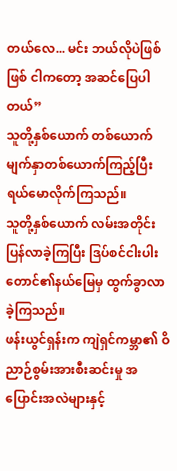တယ်လေ... မင်း ဘယ်လိုပဲဖြစ်ဖြစ် ငါကတော့ အဆင်ပြေပါတယ်”
သူတို့နှစ်ယောက် တစ်ယောက်မျက်နှာတစ်ယောက်ကြည့်ပြီး ရယ်မောလိုက်ကြသည်။
သူတို့နှစ်ယောက် လမ်းအတိုင်းပြန်လာခဲ့ကြပြီး ဒြပ်စင်ငါးပါးတောင်၏နယ်မြေမှ ထွက်ခွာလာခဲ့ကြသည်။
ဖန်းယွင်ရှန်းက ကျဲရှင်ကမ္ဘာ၏ ဝိညာဉ်စွမ်းအားစီးဆင်းမှု အပြောင်းအလဲများနှင့်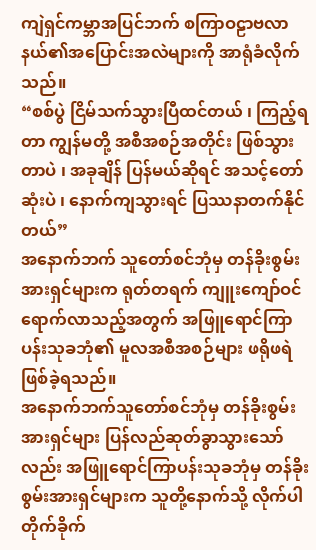ကျဲရှင်ကမ္ဘာအပြင်ဘက် စကြာဝဠာဗလာနယ်၏အပြောင်းအလဲများကို အာရုံခံလိုက်သည်။
“စစ်ပွဲ ငြိမ်သက်သွားပြီထင်တယ် ၊ ကြည့်ရတာ ကျွန်မတို့ အစီအစဉ်အတိုင်း ဖြစ်သွားတာပဲ ၊ အခုချိန် ပြန်မယ်ဆိုရင် အသင့်တော်ဆုံးပဲ ၊ နောက်ကျသွားရင် ပြဿနာတက်နိုင်တယ်”
အနောက်ဘက် သူတော်စင်ဘုံမှ တန်ခိုးစွမ်းအားရှင်များက ရုတ်တရက် ကျူးကျော်ဝင်ရောက်လာသည့်အတွက် အဖြူရောင်ကြာပန်းသုခဘုံ၏ မူလအစီအစဉ်များ ဖရိုဖရဲ ဖြစ်ခဲ့ရသည်။
အနောက်ဘက်သူတော်စင်ဘုံမှ တန်ခိုးစွမ်းအားရှင်များ ပြန်လည်ဆုတ်ခွာသွားသော်လည်း အဖြူရောင်ကြာပန်းသုခဘုံမှ တန်ခိုးစွမ်းအားရှင်များက သူတို့နောက်သို့ လိုက်ပါတိုက်ခိုက်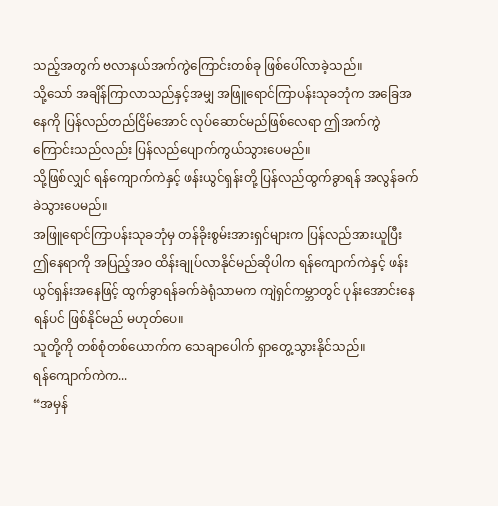သည့်အတွက် ဗလာနယ်အက်ကွဲကြောင်းတစ်ခု ဖြစ်ပေါ်လာခဲ့သည်။
သို့သော် အချိန်ကြာလာသည်နှင့်အမျှ အဖြူရောင်ကြာပန်းသုခဘုံက အခြေအနေကို ပြန်လည်တည်ငြိမ်အောင် လုပ်ဆောင်မည်ဖြစ်လေရာ ဤအက်ကွဲကြောင်းသည်လည်း ပြန်လည်ပျောက်ကွယ်သွားပေမည်။
သို့ဖြစ်လျှင် ရန်ကျောက်ကဲနှင့် ဖန်းယွင်ရှန်းတို့ ပြန်လည်ထွက်ခွာရန် အလွန်ခက်ခဲသွားပေမည်။
အဖြူရောင်ကြာပန်းသုခဘုံမှ တန်ခိုးစွမ်းအားရှင်များက ပြန်လည်အားယူပြီး ဤနေရာကို အပြည့်အဝ ထိန်းချုပ်လာနိုင်မည်ဆိုပါက ရန်ကျောက်ကဲနှင့် ဖန်းယွင်ရှန်းအနေဖြင့် ထွက်ခွာရန်ခက်ခဲရုံသာမက ကျဲရှင်ကမ္ဘာတွင် ပုန်းအောင်းနေရန်ပင် ဖြစ်နိုင်မည် မဟုတ်ပေ။
သူတို့ကို တစ်စုံတစ်ယောက်က သေချာပေါက် ရှာတွေ့သွားနိုင်သည်။
ရန်ကျောက်ကဲက...
“အမှန်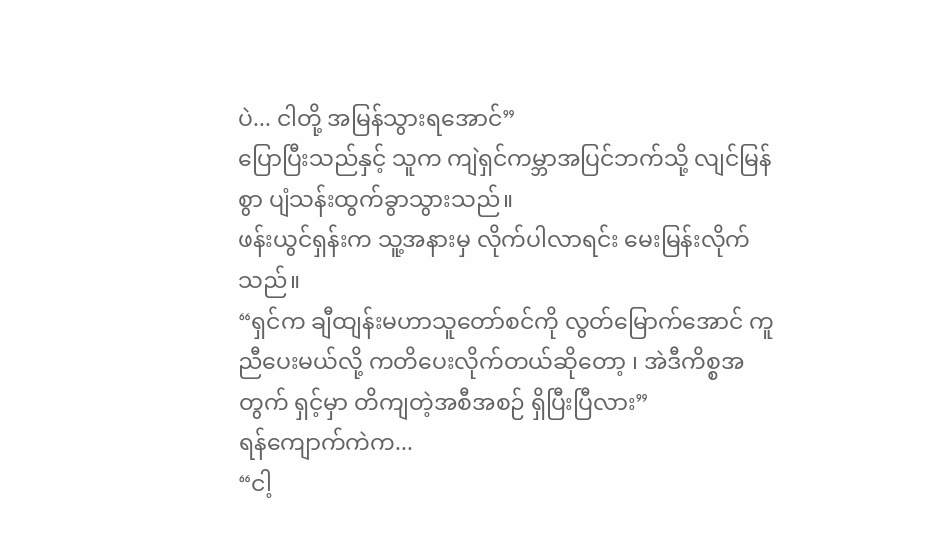ပဲ... ငါတို့ အမြန်သွားရအောင်”
ပြောပြီးသည်နှင့် သူက ကျဲရှင်ကမ္ဘာအပြင်ဘက်သို့ လျင်မြန်စွာ ပျံသန်းထွက်ခွာသွားသည်။
ဖန်းယွင်ရှန်းက သူ့အနားမှ လိုက်ပါလာရင်း မေးမြန်းလိုက်သည်။
“ရှင်က ချီထျန်းမဟာသူတော်စင်ကို လွတ်မြောက်အောင် ကူညီပေးမယ်လို့ ကတိပေးလိုက်တယ်ဆိုတော့ ၊ အဲဒီကိစ္စအတွက် ရှင့်မှာ တိကျတဲ့အစီအစဉ် ရှိပြီးပြီလား”
ရန်ကျောက်ကဲက...
“ငါ့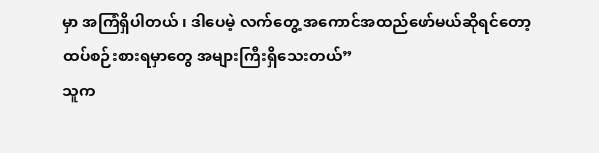မှာ အကြံရှိပါတယ် ၊ ဒါပေမဲ့ လက်တွေ့ အကောင်အထည်ဖော်မယ်ဆိုရင်တော့ ထပ်စဉ်းစားရမှာတွေ အများကြီးရှိသေးတယ်”
သူက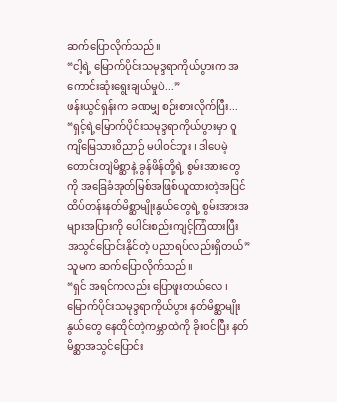ဆက်ပြောလိုက်သည်။
“ငါ့ရဲ့ မြောက်ပိုင်းသမုဒ္ဒရာကိုယ်ပွားက အကောင်းဆုံးရွေးချယ်မှုပဲ...”
ဖန်းယွင်ရှန်းက ခဏမျှ စဉ်းစားလိုက်ပြီး...
“ရှင့်ရဲ့မြောက်ပိုင်းသမုဒ္ဒရာကိုယ်ပွားမှာ ဝူကျိမြေသားဝိညာဉ် မပါဝင်ဘူး ၊ ဒါပေမဲ့ တောင်းတျဲမိစ္ဆာနဲ့ ခွန်ဖိန်တို့ရဲ့ စွမ်းအားတွေကို အခြေခံအုတ်မြစ်အဖြစ်ယူထားတဲ့အပြင် ထိပ်တန်းနတ်မိစ္ဆာမျိုးနွယ်တွေရဲ့ စွမ်းအားအများအပြားကို ပေါင်းစည်းကျင့်ကြံထားပြီး အသွင်ပြောင်းနိုင်တဲ့ ပညာရပ်လည်းရှိတယ်”
သူမက ဆက်ပြောလိုက်သည်။
“ရှင် အရင်ကလည်း ပြောဖူးတယ်လေ ၊ မြောက်ပိုင်းသမုဒ္ဒရာကိုယ်ပွား နတ်မိစ္ဆာမျိုးနွယ်တွေ နေထိုင်တဲ့ကမ္ဘာထဲကို ခိုးဝင်ပြီး နတ်မိစ္ဆာအသွင်ပြောင်း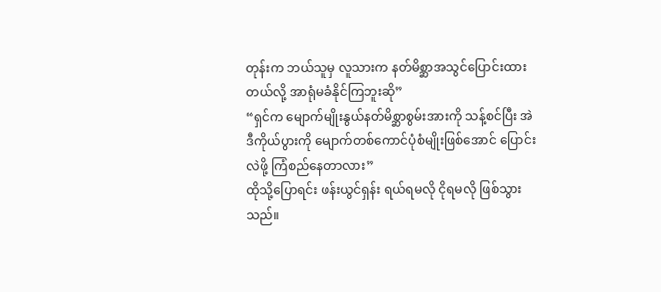တုန်းက ဘယ်သူမှ လူသားက နတ်မိစ္ဆာအသွင်ပြောင်းထားတယ်လို့ အာရုံမခံနိုင်ကြဘူးဆို”
“ရှင်က မျောက်မျိုးနွယ်နတ်မိစ္ဆာစွမ်းအားကို သန့်စင်ပြီး အဲဒီကိုယ်ပွားကို မျောက်တစ်ကောင်ပုံစံမျိုးဖြစ်အောင် ပြောင်းလဲဖို့ ကြံစည်နေတာလား”
ထိုသို့ပြောရင်း ဖန်းယွင်ရှန်း ရယ်ရမလို ငိုရမလို ဖြစ်သွားသည်။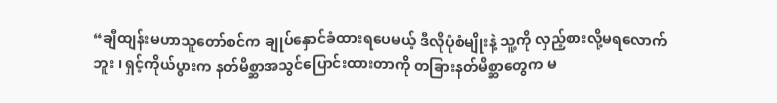“ချီထျန်းမဟာသူတော်စင်က ချုပ်နှောင်ခံထားရပေမယ့် ဒီလိုပုံစံမျိုးနဲ့ သူ့ကို လှည့်စားလို့မရလောက်ဘူး ၊ ရှင့်ကိုယ်ပွားက နတ်မိစ္ဆာအသွင်ပြောင်းထားတာကို တခြားနတ်မိစ္ဆာတွေက မ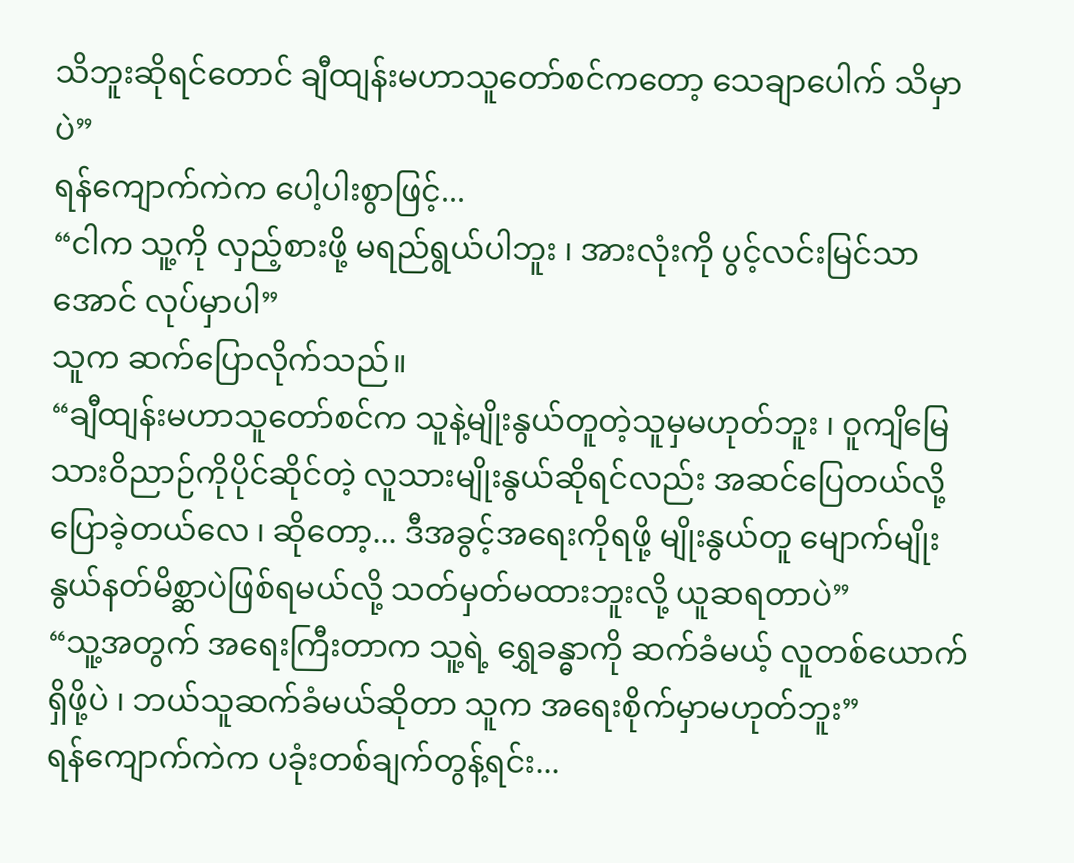သိဘူးဆိုရင်တောင် ချီထျန်းမဟာသူတော်စင်ကတော့ သေချာပေါက် သိမှာပဲ”
ရန်ကျောက်ကဲက ပေါ့ပါးစွာဖြင့်...
“ငါက သူ့ကို လှည့်စားဖို့ မရည်ရွယ်ပါဘူး ၊ အားလုံးကို ပွင့်လင်းမြင်သာအောင် လုပ်မှာပါ”
သူက ဆက်ပြောလိုက်သည်။
“ချီထျန်းမဟာသူတော်စင်က သူနဲ့မျိုးနွယ်တူတဲ့သူမှမဟုတ်ဘူး ၊ ဝူကျိမြေသားဝိညာဉ်ကိုပိုင်ဆိုင်တဲ့ လူသားမျိုးနွယ်ဆိုရင်လည်း အဆင်ပြေတယ်လို့ ပြောခဲ့တယ်လေ ၊ ဆိုတော့... ဒီအခွင့်အရေးကိုရဖို့ မျိုးနွယ်တူ မျောက်မျိုးနွယ်နတ်မိစ္ဆာပဲဖြစ်ရမယ်လို့ သတ်မှတ်မထားဘူးလို့ ယူဆရတာပဲ”
“သူ့အတွက် အရေးကြီးတာက သူ့ရဲ့ ရွှေခန္ဓာကို ဆက်ခံမယ့် လူတစ်ယောက်ရှိဖို့ပဲ ၊ ဘယ်သူဆက်ခံမယ်ဆိုတာ သူက အရေးစိုက်မှာမဟုတ်ဘူး”
ရန်ကျောက်ကဲက ပခုံးတစ်ချက်တွန့်ရင်း...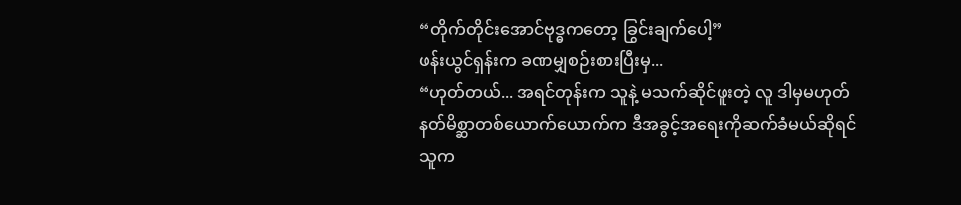“တိုက်တိုင်းအောင်ဗုဒ္ဓကတော့ ခြွင်းချက်ပေါ့”
ဖန်းယွင်ရှန်းက ခဏမျှစဉ်းစားပြီးမှ...
“ဟုတ်တယ်... အရင်တုန်းက သူနဲ့ မသက်ဆိုင်ဖူးတဲ့ လူ ဒါမှမဟုတ် နတ်မိစ္ဆာတစ်ယောက်ယောက်က ဒီအခွင့်အရေးကိုဆက်ခံမယ်ဆိုရင် သူက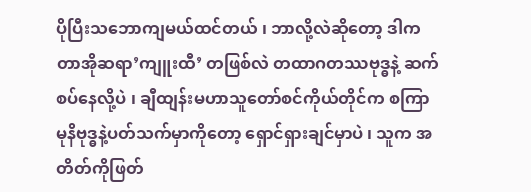ပိုပြီးသဘောကျမယ်ထင်တယ် ၊ ဘာလို့လဲဆိုတော့ ဒါက တာအိုဆရာ’ကျူးထီ’ တဖြစ်လဲ တထာဂတဿဗုဒ္ဓနဲ့ ဆက်စပ်နေလို့ပဲ ၊ ချီထျန်းမဟာသူတော်စင်ကိုယ်တိုင်က စကြာမုနိဗုဒ္ဓနဲ့ပတ်သက်မှာကိုတော့ ရှောင်ရှားချင်မှာပဲ ၊ သူက အတိတ်ကိုဖြတ်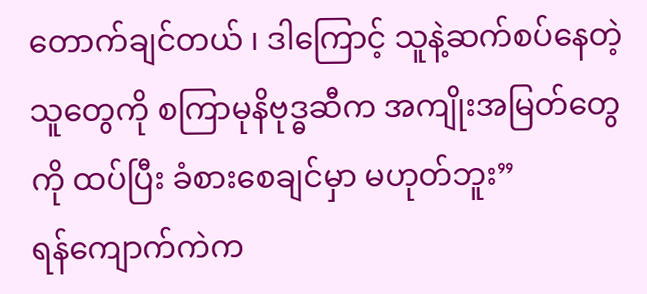တောက်ချင်တယ် ၊ ဒါကြောင့် သူနဲ့ဆက်စပ်နေတဲ့သူတွေကို စကြာမုနိဗုဒ္ဓဆီက အကျိုးအမြတ်တွေကို ထပ်ပြီး ခံစားစေချင်မှာ မဟုတ်ဘူး”
ရန်ကျောက်ကဲက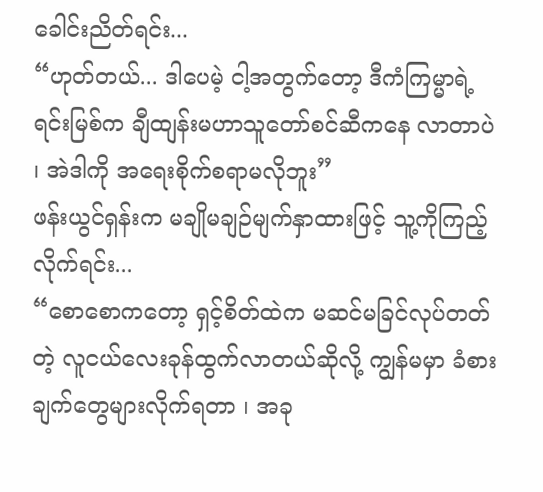ခေါင်းညိတ်ရင်း...
“ဟုတ်တယ်... ဒါပေမဲ့ ငါ့အတွက်တော့ ဒီကံကြမ္မာရဲ့ရင်းမြစ်က ချီထျန်းမဟာသူတော်စင်ဆီကနေ လာတာပဲ ၊ အဲဒါကို အရေးစိုက်စရာမလိုဘူး”
ဖန်းယွင်ရှန်းက မချိုမချဉ်မျက်နှာထားဖြင့် သူ့ကိုကြည့်လိုက်ရင်း...
“စောစောကတော့ ရှင့်စိတ်ထဲက မဆင်မခြင်လုပ်တတ်တဲ့ လူငယ်လေးခုန်ထွက်လာတယ်ဆိုလို့ ကျွန်မမှာ ခံစားချက်တွေများလိုက်ရတာ ၊ အခု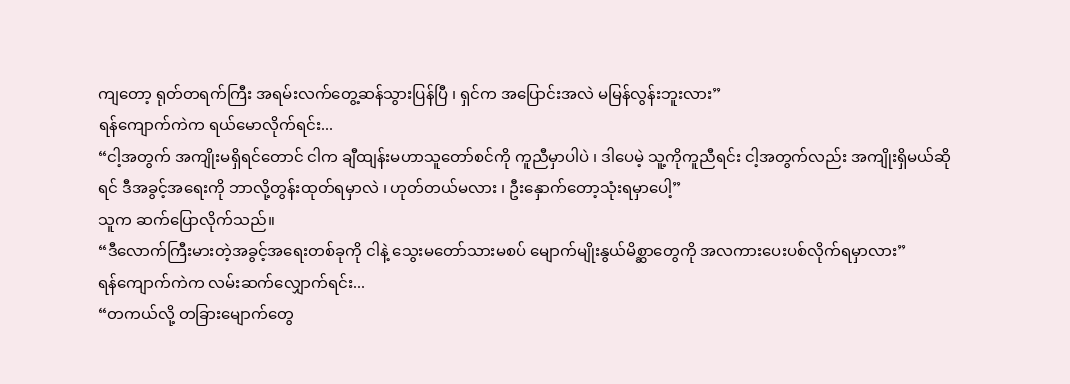ကျတော့ ရုတ်တရက်ကြီး အရမ်းလက်တွေ့ဆန်သွားပြန်ပြီ ၊ ရှင်က အပြောင်းအလဲ မမြန်လွန်းဘူးလား”
ရန်ကျောက်ကဲက ရယ်မောလိုက်ရင်း...
“ငါ့အတွက် အကျိုးမရှိရင်တောင် ငါက ချီထျန်းမဟာသူတော်စင်ကို ကူညီမှာပါပဲ ၊ ဒါပေမဲ့ သူ့ကိုကူညီရင်း ငါ့အတွက်လည်း အကျိုးရှိမယ်ဆိုရင် ဒီအခွင့်အရေးကို ဘာလို့တွန်းထုတ်ရမှာလဲ ၊ ဟုတ်တယ်မလား ၊ ဦးနှောက်တော့သုံးရမှာပေါ့”
သူက ဆက်ပြောလိုက်သည်။
“ဒီလောက်ကြီးမားတဲ့အခွင့်အရေးတစ်ခုကို ငါနဲ့ သွေးမတော်သားမစပ် မျောက်မျိုးနွယ်မိစ္ဆာတွေကို အလကားပေးပစ်လိုက်ရမှာလား”
ရန်ကျောက်ကဲက လမ်းဆက်လျှောက်ရင်း...
“တကယ်လို့ တခြားမျောက်တွေ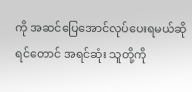ကို အဆင်ပြေအောင်လုပ်ပေးရမယ်ဆိုရင်တောင် အရင်ဆုံး သူတို့ကို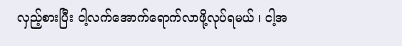လှည့်စားပြီး ငါ့လက်အောက်ရောက်လာဖို့လုပ်ရမယ် ၊ ငါ့အ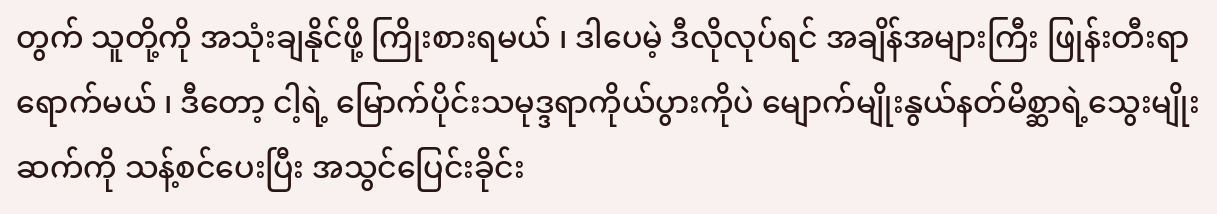တွက် သူတို့ကို အသုံးချနိုင်ဖို့ ကြိုးစားရမယ် ၊ ဒါပေမဲ့ ဒီလိုလုပ်ရင် အချိန်အများကြီး ဖြုန်းတီးရာရောက်မယ် ၊ ဒီတော့ ငါ့ရဲ့ မြောက်ပိုင်းသမုဒ္ဒရာကိုယ်ပွားကိုပဲ မျောက်မျိုးနွယ်နတ်မိစ္ဆာရဲ့သွေးမျိုးဆက်ကို သန့်စင်ပေးပြီး အသွင်ပြေင်းခိုင်း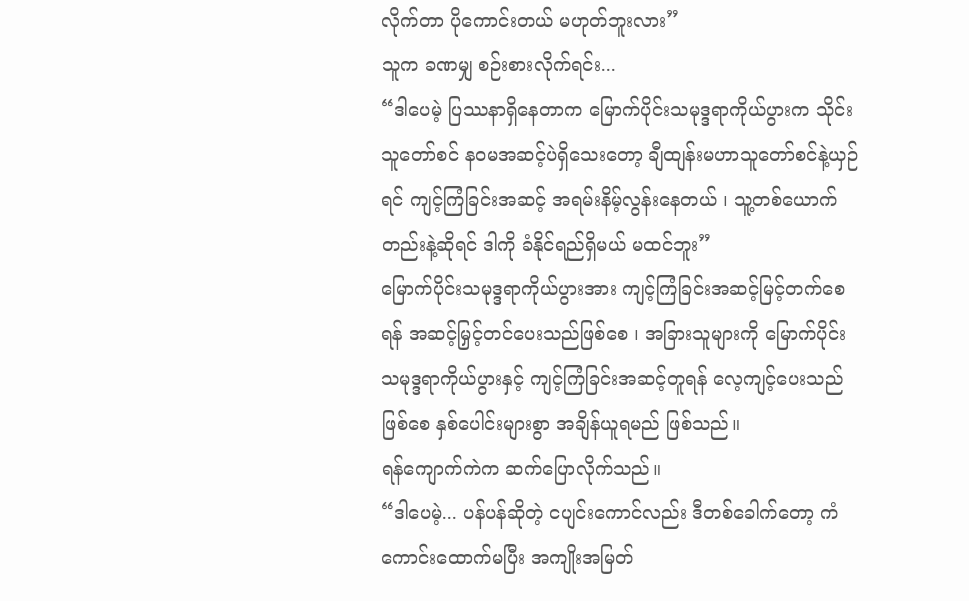လိုက်တာ ပိုကောင်းတယ် မဟုတ်ဘူးလား”
သူက ခဏမျှ စဉ်းစားလိုက်ရင်း...
“ဒါပေမဲ့ ပြဿနာရှိနေတာက မြောက်ပိုင်းသမုဒ္ဒရာကိုယ်ပွားက သိုင်းသူတော်စင် နဝမအဆင့်ပဲရှိသေးတော့ ချီထျန်းမဟာသူတော်စင်နဲ့ယှဉ်ရင် ကျင့်ကြံခြင်းအဆင့် အရမ်းနိမ့်လွန်းနေတယ် ၊ သူ့တစ်ယောက်တည်းနဲ့ဆိုရင် ဒါကို ခံနိုင်ရည်ရှိမယ် မထင်ဘူး”
မြောက်ပိုင်းသမုဒ္ဒရာကိုယ်ပွားအား ကျင့်ကြံခြင်းအဆင့်မြင့်တက်စေရန် အဆင့်မြှင့်တင်ပေးသည်ဖြစ်စေ ၊ အခြားသူများကို မြောက်ပိုင်းသမုဒ္ဒရာကိုယ်ပွားနှင့် ကျင့်ကြံခြင်းအဆင့်တူရန် လေ့ကျင့်ပေးသည်ဖြစ်စေ နှစ်ပေါင်းများစွာ အချိန်ယူရမည် ဖြစ်သည်။
ရန်ကျောက်ကဲက ဆက်ပြောလိုက်သည်။
“ဒါပေမဲ့... ပန်ပန်ဆိုတဲ့ ငပျင်းကောင်လည်း ဒီတစ်ခေါက်တော့ ကံကောင်းထောက်မပြီး အကျိုးအမြတ်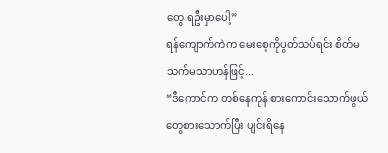တွေ ရဦးမှာပေါ့”
ရန်ကျောက်ကဲက မေးစေ့ကိုပွတ်သပ်ရင်း စိတ်မသက်မသာဟန်ဖြင့်...
“ဒီကောင်က တစ်နေကုန် စားကောင်းသောက်ဖွယ်တွေစားသောက်ပြီး ပျင်းရိနေ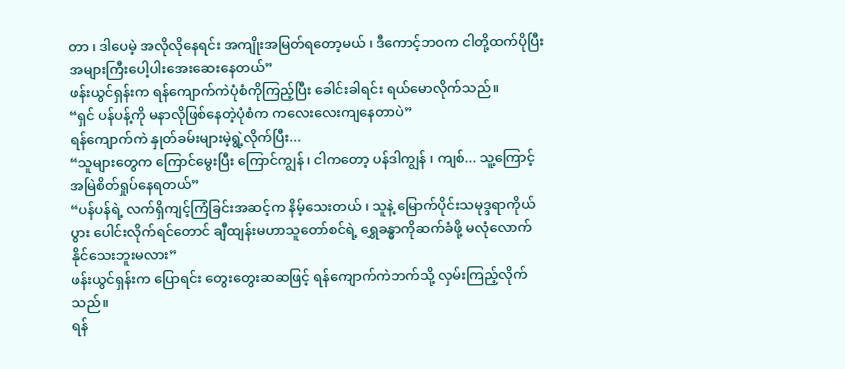တာ ၊ ဒါပေမဲ့ အလိုလိုနေရင်း အကျိုးအမြတ်ရတော့မယ် ၊ ဒီကောင့်ဘဝက ငါတို့ထက်ပိုပြီး အများကြီးပေါ့ပါးအေးဆေးနေတယ်”
ဖန်းယွင်ရှန်းက ရန်ကျောက်ကဲပုံစံကိုကြည့်ပြီး ခေါင်းခါရင်း ရယ်မောလိုက်သည်။
“ရှင် ပန်ပန့်ကို မနာလိုဖြစ်နေတဲ့ပုံစံက ကလေးလေးကျနေတာပဲ”
ရန်ကျောက်ကဲ နှုတ်ခမ်းများမဲ့ရွဲ့လိုက်ပြီး...
“သူများတွေက ကြောင်မွေးပြီး ကြောင်ကျွန် ၊ ငါကတော့ ပန်ဒါကျွန် ၊ ကျစ်... သူ့ကြောင့် အမြဲစိတ်ရှုပ်နေရတယ်”
“ပန်ပန်ရဲ့ လက်ရှိကျင့်ကြံခြင်းအဆင့်က နိမ့်သေးတယ် ၊ သူနဲ့ မြောက်ပိုင်းသမုဒ္ဒရာကိုယ်ပွား ပေါင်းလိုက်ရင်တောင် ချီထျန်းမဟာသူတော်စင်ရဲ့ ရွှေခန္ဓာကိုဆက်ခံဖို့ မလုံလောက်နိုင်သေးဘူးမလား”
ဖန်းယွင်ရှန်းက ပြောရင်း တွေးတွေးဆဆဖြင့် ရန်ကျောက်ကဲဘက်သို့ လှမ်းကြည့်လိုက်သည်။
ရန်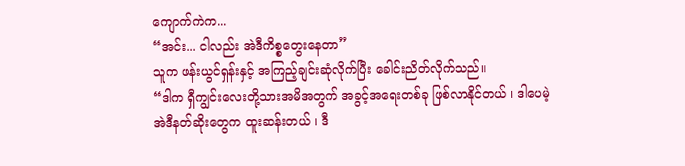ကျောက်ကဲက...
“အင်း... ငါလည်း အဲဒီကိစ္စတွေးနေတာ”
သူက ဖန်းယွင်ရှန်းနှင့် အကြည့်ချင်းဆုံလိုက်ပြီး ခေါင်းညိတ်လိုက်သည်။
“ဒါက ရှီကျွင်းလေးတို့သားအမိအတွက် အခွင့်အရေးတစ်ခု ဖြစ်လာနိုင်တယ် ၊ ဒါပေမဲ့ အဲဒီနတ်ဆိုးတွေက ထူးဆန်းတယ် ၊ ဒီ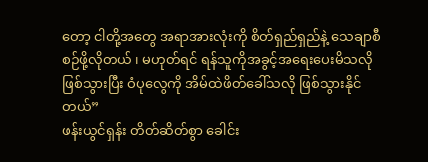တော့ ငါတို့အတွေ အရာအားလုံးကို စိတ်ရှည်ရှည်နဲ့ သေချာစီစဉ်ဖို့လိုတယ် ၊ မဟုတ်ရင် ရန်သူကိုအခွင့်အရေးပေးမိသလိုဖြစ်သွားပြီး ဝံပုလွေကို အိမ်ထဲဖိတ်ခေါ်သလို ဖြစ်သွားနိုင်တယ်”
ဖန်းယွင်ရှန်း တိတ်ဆိတ်စွာ ခေါင်း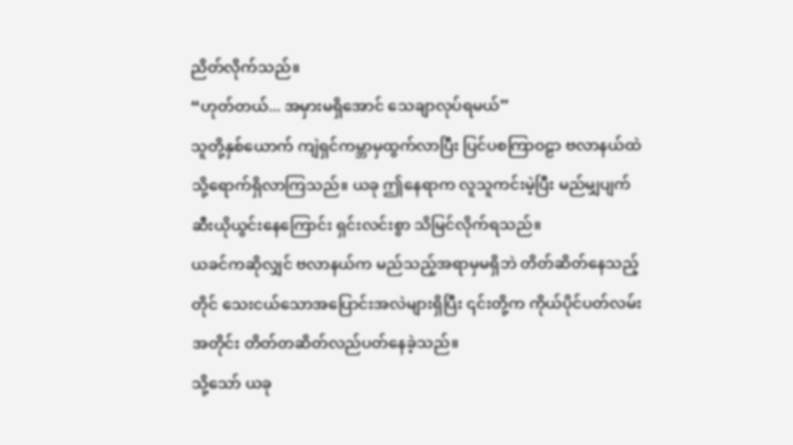ညိတ်လိုက်သည်။
“ဟုတ်တယ်... အမှားမရှိအောင် သေချာလုပ်ရမယ်”
သူတို့နှစ်ယောက် ကျဲရှင်ကမ္ဘာမှထွက်လာပြီး ပြင်ပစကြာဝဠာ ဗလာနယ်ထဲသို့ရောက်ရှိလာကြသည်။ ယခု ဤနေရာက လူသူကင်းမဲ့ပြီး မည်မျှပျက်ဆီးယိုယွင်းနေကြောင်း ရှင်းလင်းစွာ သိမြင်လိုက်ရသည်။
ယခင်ကဆိုလျှင် ဗလာနယ်က မည်သည့်အရာမှမရှိဘဲ တိတ်ဆိတ်နေသည့်တိုင် သေးငယ်သောအပြောင်းအလဲများရှိပြီး ၎င်းတို့က ကိုယ်ပိုင်ပတ်လမ်းအတိုင်း တိတ်တဆိတ်လည်ပတ်နေခဲ့သည်။
သို့သော် ယခု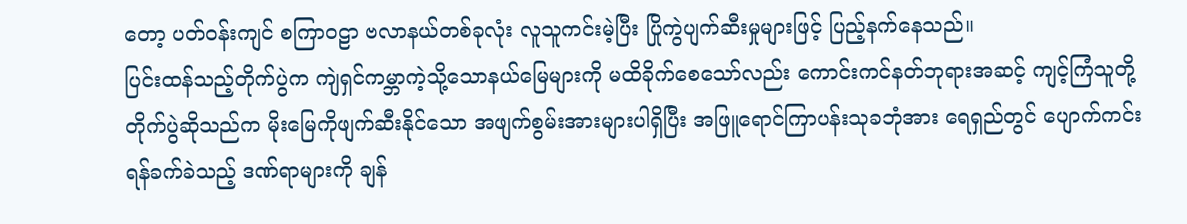တော့ ပတ်ဝန်းကျင် စကြာဝဠာ ဗလာနယ်တစ်ခုလုံး လူသူကင်းမဲ့ပြီး ပြိုကွဲပျက်ဆီးမှုများဖြင့် ပြည့်နက်နေသည်။
ပြင်းထန်သည့်တိုက်ပွဲက ကျဲရှင်ကမ္ဘာကဲ့သို့သောနယ်မြေများကို မထိခိုက်စေသော်လည်း ကောင်းကင်နတ်ဘုရားအဆင့် ကျင့်ကြံသူတို့တိုက်ပွဲဆိုသည်က မိုးမြေကိုဖျက်ဆီးနိုင်သော အဖျက်စွမ်းအားများပါရှိပြီး အဖြူရောင်ကြာပန်းသုခဘုံအား ရေရှည်တွင် ပျောက်ကင်းရန်ခက်ခဲသည့် ဒဏ်ရာများကို ချန်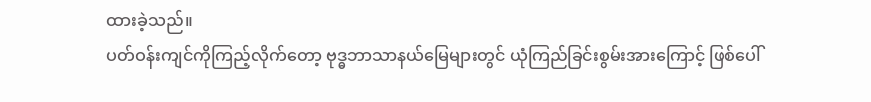ထားခဲ့သည်။
ပတ်ဝန်းကျင်ကိုကြည့်လိုက်တော့ ဗုဒ္ဓဘာသာနယ်မြေများတွင် ယုံကြည်ခြင်းစွမ်းအားကြောင့် ဖြစ်ပေါ်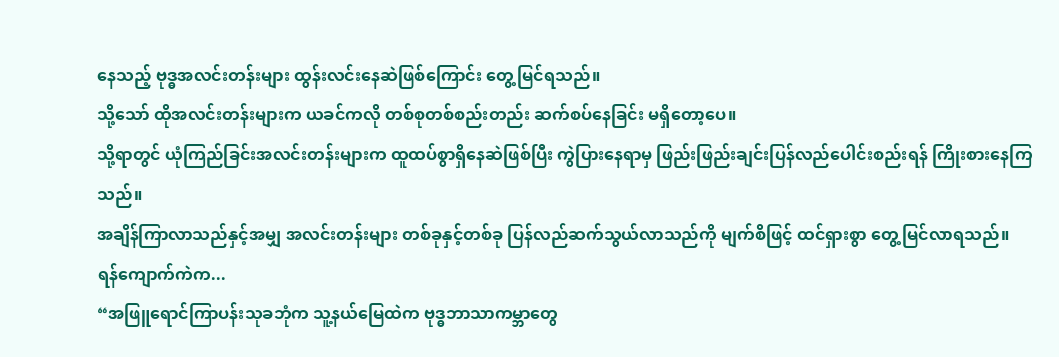နေသည့် ဗုဒ္ဓအလင်းတန်းများ ထွန်းလင်းနေဆဲဖြစ်ကြောင်း တွေ့မြင်ရသည်။
သို့သော် ထိုအလင်းတန်းများက ယခင်ကလို တစ်စုတစ်စည်းတည်း ဆက်စပ်နေခြင်း မရှိတော့ပေ။
သို့ရာတွင် ယုံကြည်ခြင်းအလင်းတန်းများက ထူထပ်စွာရှိနေဆဲဖြစ်ပြီး ကွဲပြားနေရာမှ ဖြည်းဖြည်းချင်းပြန်လည်ပေါင်းစည်းရန် ကြိုးစားနေကြသည်။
အချိန်ကြာလာသည်နှင့်အမျှ အလင်းတန်းများ တစ်ခုနှင့်တစ်ခု ပြန်လည်ဆက်သွယ်လာသည်ကို မျက်စိဖြင့် ထင်ရှားစွာ တွေ့မြင်လာရသည်။
ရန်ကျောက်ကဲက...
“အဖြူရောင်ကြာပန်းသုခဘုံက သူ့နယ်မြေထဲက ဗုဒ္ဓဘာသာကမ္ဘာတွေ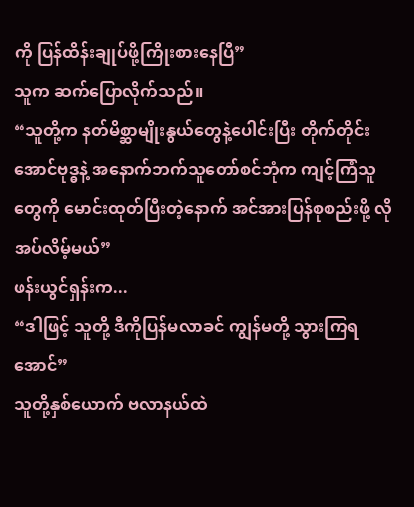ကို ပြန်ထိန်းချုပ်ဖို့ကြိုးစားနေပြီ”
သူက ဆက်ပြောလိုက်သည်။
“သူတို့က နတ်မိစ္ဆာမျိုးနွယ်တွေနဲ့ပေါင်းပြီး တိုက်တိုင်းအောင်ဗုဒ္ဓနဲ့ အနောက်ဘက်သူတော်စင်ဘုံက ကျင့်ကြံသူတွေကို မောင်းထုတ်ပြီးတဲ့နောက် အင်အားပြန်စုစည်းဖို့ လိုအပ်လိမ့်မယ်”
ဖန်းယွင်ရှန်းက...
“ဒါဖြင့် သူတို့ ဒီကိုပြန်မလာခင် ကျွန်မတို့ သွားကြရအောင်”
သူတို့နှစ်ယောက် ဗလာနယ်ထဲ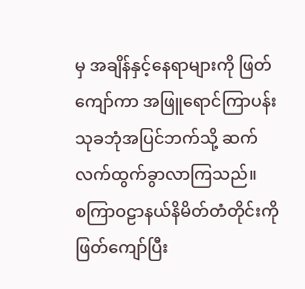မှ အချိန်နှင့်နေရာများကို ဖြတ်ကျော်ကာ အဖြူရောင်ကြာပန်းသုခဘုံအပြင်ဘက်သို့ ဆက်လက်ထွက်ခွာလာကြသည်။
စကြာဝဠာနယ်နိမိတ်တံတိုင်းကိုဖြတ်ကျော်ပြီး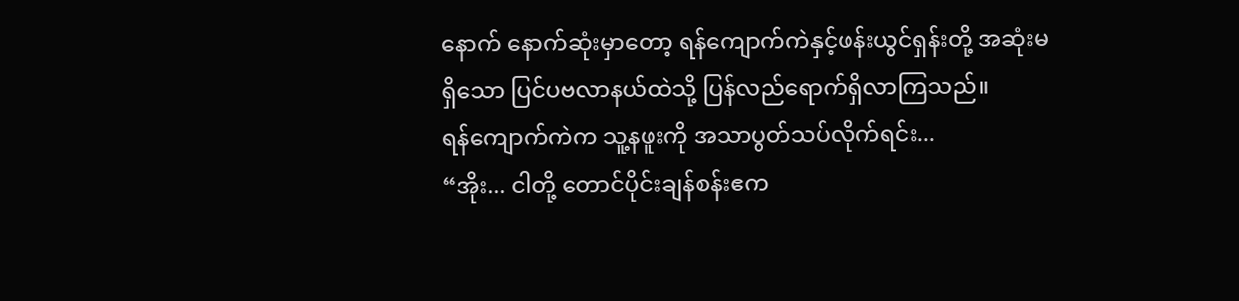နောက် နောက်ဆုံးမှာတော့ ရန်ကျောက်ကဲနှင့်ဖန်းယွင်ရှန်းတို့ အဆုံးမရှိသော ပြင်ပဗလာနယ်ထဲသို့ ပြန်လည်ရောက်ရှိလာကြသည်။
ရန်ကျောက်ကဲက သူ့နဖူးကို အသာပွတ်သပ်လိုက်ရင်း...
“အိုး... ငါတို့ တောင်ပိုင်းချန်စန်းဧက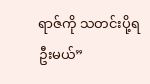ရာဇ်ကို သတင်းပို့ရဦးမယ်”